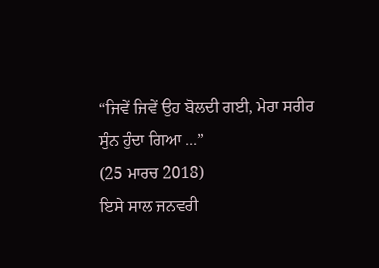“ਜਿਵੇਂ ਜਿਵੇਂ ਉਹ ਬੋਲਦੀ ਗਈ, ਮੇਰਾ ਸਰੀਰ ਸੁੰਨ ਹੁੰਦਾ ਗਿਆ ...”
(25 ਮਾਰਚ 2018)
ਇਸੇ ਸਾਲ ਜਨਵਰੀ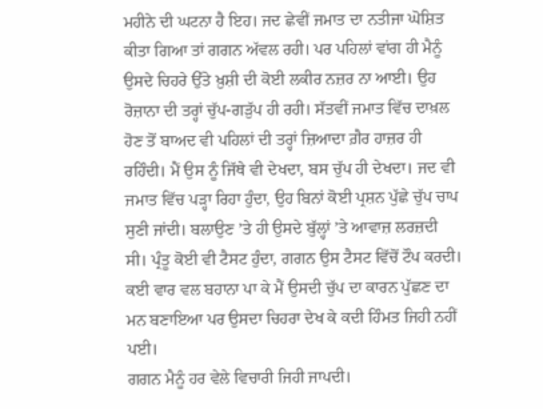ਮਹੀਨੇ ਦੀ ਘਟਨਾ ਹੈ ਇਹ। ਜਦ ਛੇਵੀਂ ਜਮਾਤ ਦਾ ਨਤੀਜਾ ਘੋਸ਼ਿਤ ਕੀਤਾ ਗਿਆ ਤਾਂ ਗਗਨ ਅੱਵਲ ਰਹੀ। ਪਰ ਪਹਿਲਾਂ ਵਾਂਗ ਹੀ ਮੈਨੂੰ ਉਸਦੇ ਚਿਹਰੇ ਉੱਤੇ ਖ਼ੁਸ਼ੀ ਦੀ ਕੋਈ ਲਕੀਰ ਨਜ਼ਰ ਨਾ ਆਈ। ਉਹ ਰੋਜ਼ਾਨਾ ਦੀ ਤਰ੍ਹਾਂ ਚੁੱਪ-ਗੜੁੱਪ ਹੀ ਰਹੀ। ਸੱਤਵੀਂ ਜਮਾਤ ਵਿੱਚ ਦਾਖ਼ਲ ਹੋਣ ਤੋਂ ਬਾਅਦ ਵੀ ਪਹਿਲਾਂ ਦੀ ਤਰ੍ਹਾਂ ਜ਼ਿਆਦਾ ਗ਼ੈਰ ਹਾਜ਼ਰ ਹੀ ਰਹਿੰਦੀ। ਮੈਂ ਉਸ ਨੂੰ ਜਿੱਥੇ ਵੀ ਦੇਖਦਾ, ਬਸ ਚੁੱਪ ਹੀ ਦੇਖਦਾ। ਜਦ ਵੀ ਜਮਾਤ ਵਿੱਚ ਪੜ੍ਹਾ ਰਿਹਾ ਹੁੰਦਾ, ਉਹ ਬਿਨਾਂ ਕੋਈ ਪ੍ਰਸ਼ਨ ਪੁੱਛੇ ਚੁੱਪ ਚਾਪ ਸੁਣੀ ਜਾਂਦੀ। ਬਲਾਉਣ ’ਤੇ ਹੀ ਉਸਦੇ ਬੁੱਲ੍ਹਾਂ ’ਤੇ ਆਵਾਜ਼ ਲਰਜ਼ਦੀ ਸੀ। ਪ੍ਰੰਤੂ ਕੋਈ ਵੀ ਟੈਸਟ ਹੁੰਦਾ, ਗਗਨ ਉਸ ਟੈਸਟ ਵਿੱਚੋਂ ਟੌਪ ਕਰਦੀ। ਕਈ ਵਾਰ ਵਲ ਬਹਾਨਾ ਪਾ ਕੇ ਮੈਂ ਉਸਦੀ ਚੁੱਪ ਦਾ ਕਾਰਨ ਪੁੱਛਣ ਦਾ ਮਨ ਬਣਾਇਆ ਪਰ ਉਸਦਾ ਚਿਹਰਾ ਦੇਖ ਕੇ ਕਦੀ ਹਿੰਮਤ ਜਿਹੀ ਨਹੀਂ ਪਈ।
ਗਗਨ ਮੈਨੂੰ ਹਰ ਵੇਲੇ ਵਿਚਾਰੀ ਜਿਹੀ ਜਾਪਦੀ।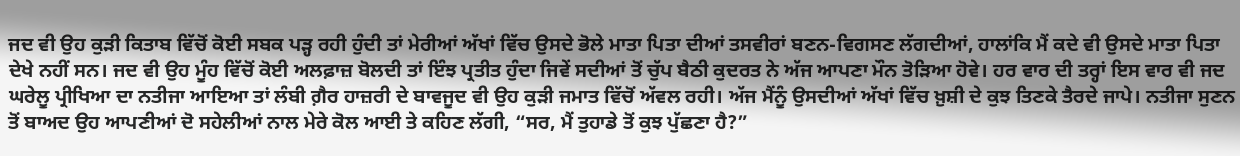ਜਦ ਵੀ ਉਹ ਕੁੜੀ ਕਿਤਾਬ ਵਿੱਚੋਂ ਕੋਈ ਸਬਕ ਪੜ੍ਹ ਰਹੀ ਹੁੰਦੀ ਤਾਂ ਮੇਰੀਆਂ ਅੱਖਾਂ ਵਿੱਚ ਉਸਦੇ ਭੋਲੇ ਮਾਤਾ ਪਿਤਾ ਦੀਆਂ ਤਸਵੀਰਾਂ ਬਣਨ-ਵਿਗਸਣ ਲੱਗਦੀਆਂ, ਹਾਲਾਂਕਿ ਮੈਂ ਕਦੇ ਵੀ ਉਸਦੇ ਮਾਤਾ ਪਿਤਾ ਦੇਖੇ ਨਹੀਂ ਸਨ। ਜਦ ਵੀ ਉਹ ਮੂੰਹ ਵਿੱਚੋਂ ਕੋਈ ਅਲਫ਼ਾਜ਼ ਬੋਲਦੀ ਤਾਂ ਇੰਝ ਪ੍ਰਤੀਤ ਹੁੰਦਾ ਜਿਵੇਂ ਸਦੀਆਂ ਤੋਂ ਚੁੱਪ ਬੈਠੀ ਕੁਦਰਤ ਨੇ ਅੱਜ ਆਪਣਾ ਮੌਨ ਤੋੜਿਆ ਹੋਵੇ। ਹਰ ਵਾਰ ਦੀ ਤਰ੍ਹਾਂ ਇਸ ਵਾਰ ਵੀ ਜਦ ਘਰੇਲੂ ਪ੍ਰੀਖਿਆ ਦਾ ਨਤੀਜਾ ਆਇਆ ਤਾਂ ਲੰਬੀ ਗ਼ੈਰ ਹਾਜ਼ਰੀ ਦੇ ਬਾਵਜੂਦ ਵੀ ਉਹ ਕੁੜੀ ਜਮਾਤ ਵਿੱਚੋਂ ਅੱਵਲ ਰਹੀ। ਅੱਜ ਮੈਂਨੂੰ ਉਸਦੀਆਂ ਅੱਖਾਂ ਵਿੱਚ ਖ਼ੁਸ਼ੀ ਦੇ ਕੁਝ ਤਿਣਕੇ ਤੈਰਦੇ ਜਾਪੇ। ਨਤੀਜਾ ਸੁਣਨ ਤੋਂ ਬਾਅਦ ਉਹ ਆਪਣੀਆਂ ਦੋ ਸਹੇਲੀਆਂ ਨਾਲ ਮੇਰੇ ਕੋਲ ਆਈ ਤੇ ਕਹਿਣ ਲੱਗੀ, “ਸਰ, ਮੈਂ ਤੁਹਾਡੇ ਤੋਂ ਕੁਝ ਪੁੱਛਣਾ ਹੈ?”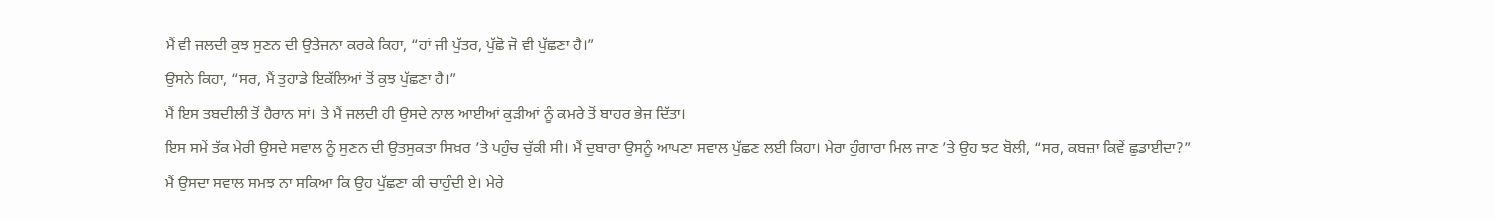ਮੈਂ ਵੀ ਜਲਦੀ ਕੁਝ ਸੁਣਨ ਦੀ ਉਤੇਜਨਾ ਕਰਕੇ ਕਿਹਾ, “ਹਾਂ ਜੀ ਪੁੱਤਰ, ਪੁੱਛੋ ਜੋ ਵੀ ਪੁੱਛਣਾ ਹੈ।”
ਉਸਨੇ ਕਿਹਾ, “ਸਰ, ਮੈਂ ਤੁਹਾਡੇ ਇਕੱਲਿਆਂ ਤੋਂ ਕੁਝ ਪੁੱਛਣਾ ਹੈ।”
ਮੈਂ ਇਸ ਤਬਦੀਲੀ ਤੋਂ ਹੈਰਾਨ ਸਾਂ। ਤੇ ਮੈਂ ਜਲਦੀ ਹੀ ਉਸਦੇ ਨਾਲ ਆਈਆਂ ਕੁੜੀਆਂ ਨੂੰ ਕਮਰੇ ਤੋਂ ਬਾਹਰ ਭੇਜ ਦਿੱਤਾ।
ਇਸ ਸਮੇਂ ਤੱਕ ਮੇਰੀ ਉਸਦੇ ਸਵਾਲ ਨੂੰ ਸੁਣਨ ਦੀ ਉਤਸੁਕਤਾ ਸਿਖ਼ਰ ’ਤੇ ਪਹੁੰਚ ਚੁੱਕੀ ਸੀ। ਮੈਂ ਦੁਬਾਰਾ ਉਸਨੂੰ ਆਪਣਾ ਸਵਾਲ ਪੁੱਛਣ ਲਈ ਕਿਹਾ। ਮੇਰਾ ਹੁੰਗਾਰਾ ਮਿਲ ਜਾਣ ’ਤੇ ਉਹ ਝਟ ਬੋਲੀ, “ਸਰ, ਕਬਜ਼ਾ ਕਿਵੇਂ ਛੁਡਾਈਦਾ?”
ਮੈਂ ਉਸਦਾ ਸਵਾਲ ਸਮਝ ਨਾ ਸਕਿਆ ਕਿ ਉਹ ਪੁੱਛਣਾ ਕੀ ਚਾਹੁੰਦੀ ਏ। ਮੇਰੇ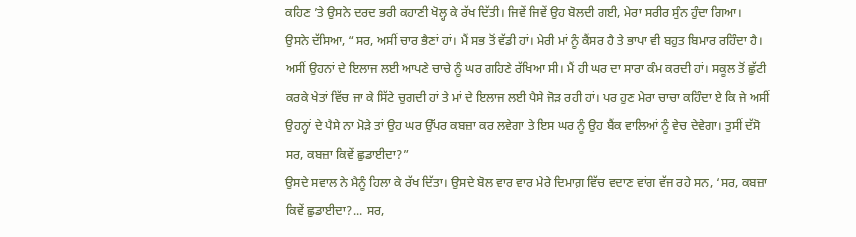ਕਹਿਣ ’ਤੇ ਉਸਨੇ ਦਰਦ ਭਰੀ ਕਹਾਣੀ ਖੋਲ੍ਹ ਕੇ ਰੱਖ ਦਿੱਤੀ। ਜਿਵੇਂ ਜਿਵੇਂ ਉਹ ਬੋਲਦੀ ਗਈ, ਮੇਰਾ ਸਰੀਰ ਸੁੰਨ ਹੁੰਦਾ ਗਿਆ।
ਉਸਨੇ ਦੱਸਿਆ, “ਸਰ, ਅਸੀਂ ਚਾਰ ਭੈਣਾਂ ਹਾਂ। ਮੈਂ ਸਭ ਤੋਂ ਵੱਡੀ ਹਾਂ। ਮੇਰੀ ਮਾਂ ਨੂੰ ਕੈਂਸਰ ਹੈ ਤੇ ਭਾਪਾ ਵੀ ਬਹੁਤ ਬਿਮਾਰ ਰਹਿੰਦਾ ਹੈ। ਅਸੀਂ ਉਹਨਾਂ ਦੇ ਇਲਾਜ ਲਈ ਆਪਣੇ ਚਾਚੇ ਨੂੰ ਘਰ ਗਹਿਣੇ ਰੱਖਿਆ ਸੀ। ਮੈਂ ਹੀ ਘਰ ਦਾ ਸਾਰਾ ਕੰਮ ਕਰਦੀ ਹਾਂ। ਸਕੂਲ ਤੋਂ ਛੁੱਟੀ ਕਰਕੇ ਖੇਤਾਂ ਵਿੱਚ ਜਾ ਕੇ ਸਿੱਟੇ ਚੁਗਦੀ ਹਾਂ ਤੇ ਮਾਂ ਦੇ ਇਲਾਜ ਲਈ ਪੈਸੇ ਜੋੜ ਰਹੀ ਹਾਂ। ਪਰ ਹੁਣ ਮੇਰਾ ਚਾਚਾ ਕਹਿੰਦਾ ਏ ਕਿ ਜੇ ਅਸੀਂ ਉਹਨ੍ਹਾਂ ਦੇ ਪੈਸੇ ਨਾ ਮੋੜੇ ਤਾਂ ਉਹ ਘਰ ਉੱਪਰ ਕਬਜ਼ਾ ਕਰ ਲਵੇਗਾ ਤੇ ਇਸ ਘਰ ਨੂੰ ਉਹ ਬੈਂਕ ਵਾਲਿਆਂ ਨੂੰ ਵੇਚ ਦੇਵੇਗਾ। ਤੁਸੀਂ ਦੱਸੋ ਸਰ, ਕਬਜ਼ਾ ਕਿਵੇਂ ਛੁਡਾਈਦਾ?”
ਉਸਦੇ ਸਵਾਲ ਨੇ ਮੈਨੂੰ ਹਿਲਾ ਕੇ ਰੱਖ ਦਿੱਤਾ। ਉਸਦੇ ਬੋਲ ਵਾਰ ਵਾਰ ਮੇਰੇ ਦਿਮਾਗ਼ ਵਿੱਚ ਵਦਾਣ ਵਾਂਗ ਵੱਜ ਰਹੇ ਸਨ, ‘ਸਰ, ਕਬਜ਼ਾ ਕਿਵੇਂ ਛੁਡਾਈਦਾ?... ਸਰ,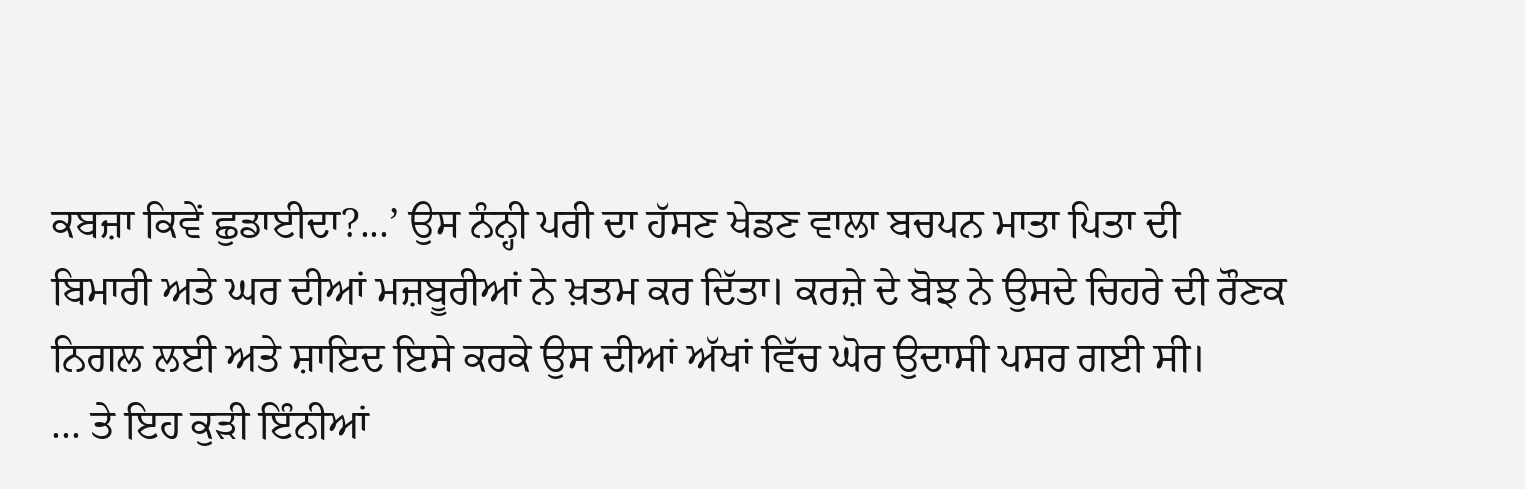ਕਬਜ਼ਾ ਕਿਵੇਂ ਛੁਡਾਈਦਾ?...’ ਉਸ ਨੰਨ੍ਹੀ ਪਰੀ ਦਾ ਹੱਸਣ ਖੇਡਣ ਵਾਲਾ ਬਚਪਨ ਮਾਤਾ ਪਿਤਾ ਦੀ ਬਿਮਾਰੀ ਅਤੇ ਘਰ ਦੀਆਂ ਮਜ਼ਬੂਰੀਆਂ ਨੇ ਖ਼ਤਮ ਕਰ ਦਿੱਤਾ। ਕਰਜ਼ੇ ਦੇ ਬੋਝ ਨੇ ਉਸਦੇ ਚਿਹਰੇ ਦੀ ਰੌਣਕ ਨਿਗਲ ਲਈ ਅਤੇ ਸ਼ਾਇਦ ਇਸੇ ਕਰਕੇ ਉਸ ਦੀਆਂ ਅੱਖਾਂ ਵਿੱਚ ਘੋਰ ਉਦਾਸੀ ਪਸਰ ਗਈ ਸੀ।
... ਤੇ ਇਹ ਕੁੜੀ ਇੰਨੀਆਂ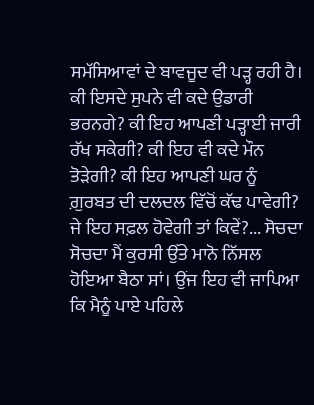ਸਮੱਸਿਆਵਾਂ ਦੇ ਬਾਵਜੂਦ ਵੀ ਪੜ੍ਹ ਰਹੀ ਹੈ। ਕੀ ਇਸਦੇ ਸੁਪਨੇ ਵੀ ਕਦੇ ਉਡਾਰੀ ਭਰਨਗੇ? ਕੀ ਇਹ ਆਪਣੀ ਪੜ੍ਹਾਈ ਜਾਰੀ ਰੱਖ ਸਕੇਗੀ? ਕੀ ਇਹ ਵੀ ਕਦੇ ਮੌਨ ਤੋੜੇਗੀ? ਕੀ ਇਹ ਆਪਣੀ ਘਰ ਨੂੰ ਗ਼ੁਰਬਤ ਦੀ ਦਲਦਲ ਵਿੱਚੋਂ ਕੱਢ ਪਾਵੇਗੀ? ਜੇ ਇਹ ਸਫ਼ਲ ਹੋਵੇਗੀ ਤਾਂ ਕਿਵੇਂ?... ਸੋਚਦਾ ਸੋਚਦਾ ਮੈਂ ਕੁਰਸੀ ਉੱਤੇ ਮਾਨੋ ਨਿੱਸਲ ਹੋਇਆ ਬੈਠਾ ਸਾਂ। ਉਂਜ ਇਹ ਵੀ ਜਾਪਿਆ ਕਿ ਮੈਨੂੰ ਪਾਏ ਪਹਿਲੇ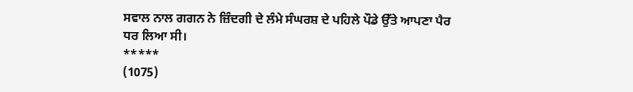ਸਵਾਲ ਨਾਲ ਗਗਨ ਨੇ ਜ਼ਿੰਦਗੀ ਦੇ ਲੰਮੇ ਸੰਘਰਸ਼ ਦੇ ਪਹਿਲੇ ਪੌਡੇ ਉੱਤੇ ਆਪਣਾ ਪੈਰ ਧਰ ਲਿਆ ਸੀ।
*****
(1075)